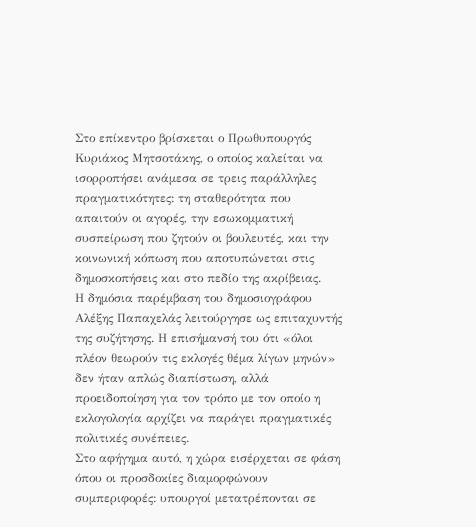Στο επίκεντρο βρίσκεται ο Πρωθυπουργός Κυριάκος Μητσοτάκης, ο οποίος καλείται να ισορροπήσει ανάμεσα σε τρεις παράλληλες πραγματικότητες: τη σταθερότητα που απαιτούν οι αγορές, την εσωκομματική συσπείρωση που ζητούν οι βουλευτές, και την κοινωνική κόπωση που αποτυπώνεται στις δημοσκοπήσεις και στο πεδίο της ακρίβειας.
Η δημόσια παρέμβαση του δημοσιογράφου Αλέξης Παπαχελάς λειτούργησε ως επιταχυντής της συζήτησης. Η επισήμανσή του ότι «όλοι πλέον θεωρούν τις εκλογές θέμα λίγων μηνών» δεν ήταν απλώς διαπίστωση, αλλά προειδοποίηση για τον τρόπο με τον οποίο η εκλογολογία αρχίζει να παράγει πραγματικές πολιτικές συνέπειες.
Στο αφήγημα αυτό, η χώρα εισέρχεται σε φάση όπου οι προσδοκίες διαμορφώνουν συμπεριφορές: υπουργοί μετατρέπονται σε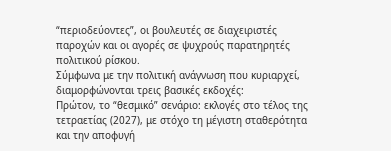“περιοδεύοντες”, οι βουλευτές σε διαχειριστές παροχών και οι αγορές σε ψυχρούς παρατηρητές πολιτικού ρίσκου.
Σύμφωνα με την πολιτική ανάγνωση που κυριαρχεί, διαμορφώνονται τρεις βασικές εκδοχές:
Πρώτον, το “θεσμικό” σενάριο: εκλογές στο τέλος της τετραετίας (2027), με στόχο τη μέγιστη σταθερότητα και την αποφυγή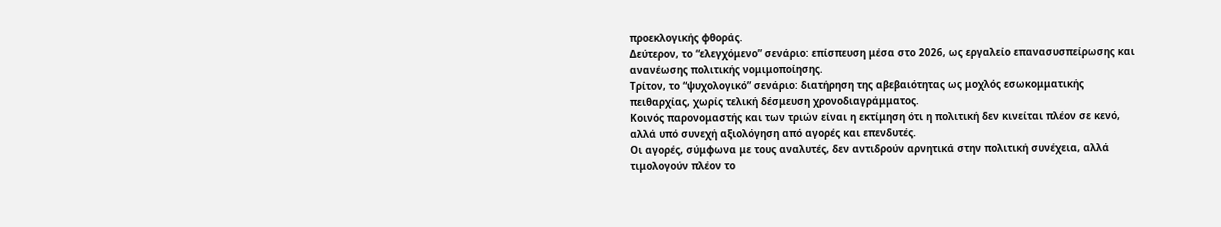προεκλογικής φθοράς.
Δεύτερον, το “ελεγχόμενο” σενάριο: επίσπευση μέσα στο 2026, ως εργαλείο επανασυσπείρωσης και ανανέωσης πολιτικής νομιμοποίησης.
Τρίτον, το “ψυχολογικό” σενάριο: διατήρηση της αβεβαιότητας ως μοχλός εσωκομματικής πειθαρχίας, χωρίς τελική δέσμευση χρονοδιαγράμματος.
Κοινός παρονομαστής και των τριών είναι η εκτίμηση ότι η πολιτική δεν κινείται πλέον σε κενό, αλλά υπό συνεχή αξιολόγηση από αγορές και επενδυτές.
Οι αγορές, σύμφωνα με τους αναλυτές, δεν αντιδρούν αρνητικά στην πολιτική συνέχεια, αλλά τιμολογούν πλέον το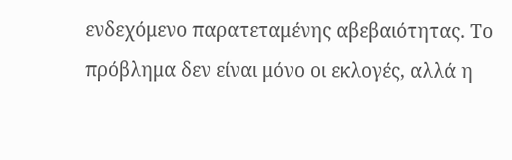ενδεχόμενο παρατεταμένης αβεβαιότητας. Το πρόβλημα δεν είναι μόνο οι εκλογές, αλλά η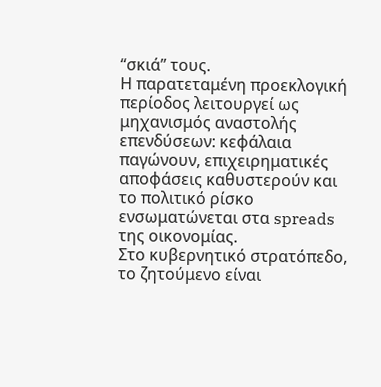“σκιά” τους.
Η παρατεταμένη προεκλογική περίοδος λειτουργεί ως μηχανισμός αναστολής επενδύσεων: κεφάλαια παγώνουν, επιχειρηματικές αποφάσεις καθυστερούν και το πολιτικό ρίσκο ενσωματώνεται στα spreads της οικονομίας.
Στο κυβερνητικό στρατόπεδο, το ζητούμενο είναι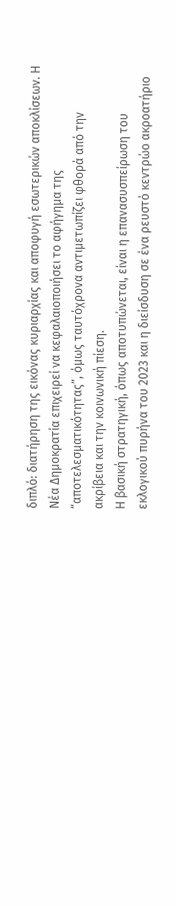διπλό: διατήρηση της εικόνας κυριαρχίας και αποφυγή εσωτερικών αποκλίσεων. Η Νέα Δημοκρατία επιχειρεί να κεφαλαιοποιήσει το αφήγημα της “αποτελεσματικότητας”, όμως ταυτόχρονα αντιμετωπίζει φθορά από την ακρίβεια και την κοινωνική πίεση.
Η βασική στρατηγική, όπως αποτυπώνεται, είναι η επανασυσπείρωση του εκλογικού πυρήνα του 2023 και η διείσδυση σε ένα ρευστό κεντρώο ακροατήριο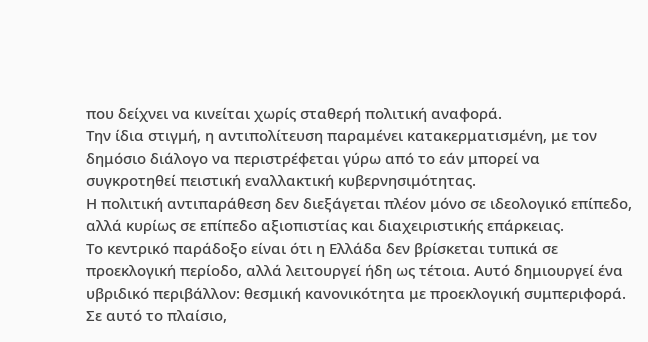που δείχνει να κινείται χωρίς σταθερή πολιτική αναφορά.
Την ίδια στιγμή, η αντιπολίτευση παραμένει κατακερματισμένη, με τον δημόσιο διάλογο να περιστρέφεται γύρω από το εάν μπορεί να συγκροτηθεί πειστική εναλλακτική κυβερνησιμότητας.
Η πολιτική αντιπαράθεση δεν διεξάγεται πλέον μόνο σε ιδεολογικό επίπεδο, αλλά κυρίως σε επίπεδο αξιοπιστίας και διαχειριστικής επάρκειας.
Το κεντρικό παράδοξο είναι ότι η Ελλάδα δεν βρίσκεται τυπικά σε προεκλογική περίοδο, αλλά λειτουργεί ήδη ως τέτοια. Αυτό δημιουργεί ένα υβριδικό περιβάλλον: θεσμική κανονικότητα με προεκλογική συμπεριφορά.
Σε αυτό το πλαίσιο,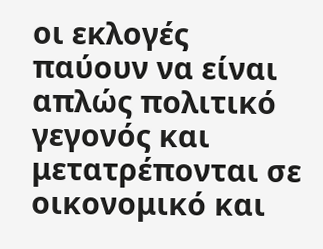οι εκλογές παύουν να είναι απλώς πολιτικό γεγονός και μετατρέπονται σε οικονομικό και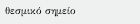θεσμικό σημείο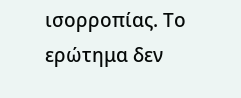ισορροπίας. Το ερώτημα δεν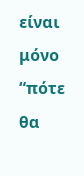είναι μόνο “πότε θα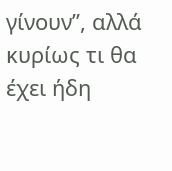γίνουν”, αλλά κυρίως τι θα έχει ήδη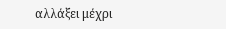αλλάξει μέχρι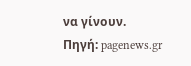να γίνουν.
Πηγή: pagenews.gr